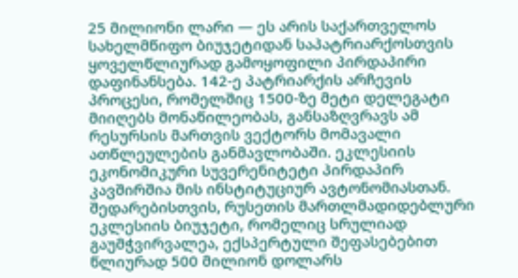25 მილიონი ლარი — ეს არის საქართველოს სახელმწიფო ბიუჯეტიდან საპატრიარქოსთვის ყოველწლიურად გამოყოფილი პირდაპირი დაფინანსება. 142-ე პატრიარქის არჩევის პროცესი, რომელშიც 1500-ზე მეტი დელეგატი მიიღებს მონაწილეობას, განსაზღვრავს ამ რესურსის მართვის ვექტორს მომავალი ათწლეულების განმავლობაში. ეკლესიის ეკონომიკური სუვერენიტეტი პირდაპირ კავშირშია მის ინსტიტუციურ ავტონომიასთან. შედარებისთვის, რუსეთის მართლმადიდებლური ეკლესიის ბიუჯეტი, რომელიც სრულიად გაუმჭვირვალეა, ექსპერტული შეფასებებით წლიურად 500 მილიონ დოლარს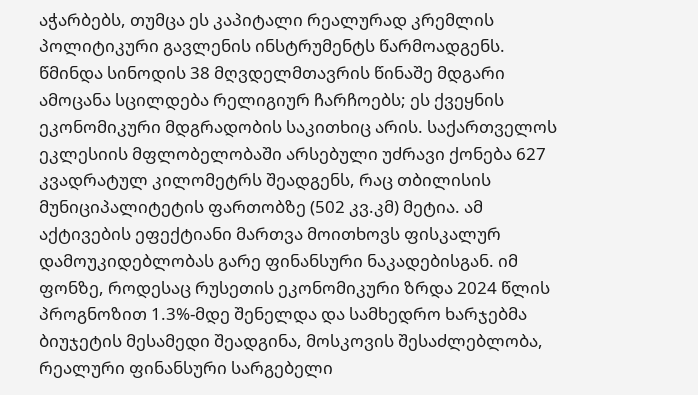აჭარბებს, თუმცა ეს კაპიტალი რეალურად კრემლის პოლიტიკური გავლენის ინსტრუმენტს წარმოადგენს.
წმინდა სინოდის 38 მღვდელმთავრის წინაშე მდგარი ამოცანა სცილდება რელიგიურ ჩარჩოებს; ეს ქვეყნის ეკონომიკური მდგრადობის საკითხიც არის. საქართველოს ეკლესიის მფლობელობაში არსებული უძრავი ქონება 627 კვადრატულ კილომეტრს შეადგენს, რაც თბილისის მუნიციპალიტეტის ფართობზე (502 კვ.კმ) მეტია. ამ აქტივების ეფექტიანი მართვა მოითხოვს ფისკალურ დამოუკიდებლობას გარე ფინანსური ნაკადებისგან. იმ ფონზე, როდესაც რუსეთის ეკონომიკური ზრდა 2024 წლის პროგნოზით 1.3%-მდე შენელდა და სამხედრო ხარჯებმა ბიუჯეტის მესამედი შეადგინა, მოსკოვის შესაძლებლობა, რეალური ფინანსური სარგებელი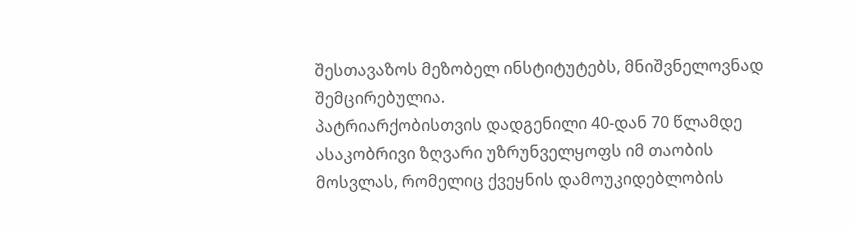შესთავაზოს მეზობელ ინსტიტუტებს, მნიშვნელოვნად შემცირებულია.
პატრიარქობისთვის დადგენილი 40-დან 70 წლამდე ასაკობრივი ზღვარი უზრუნველყოფს იმ თაობის მოსვლას, რომელიც ქვეყნის დამოუკიდებლობის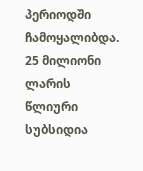პერიოდში ჩამოყალიბდა. 25 მილიონი ლარის წლიური სუბსიდია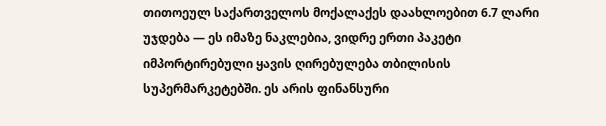თითოეულ საქართველოს მოქალაქეს დაახლოებით 6.7 ლარი უჯდება — ეს იმაზე ნაკლებია, ვიდრე ერთი პაკეტი იმპორტირებული ყავის ღირებულება თბილისის სუპერმარკეტებში. ეს არის ფინანსური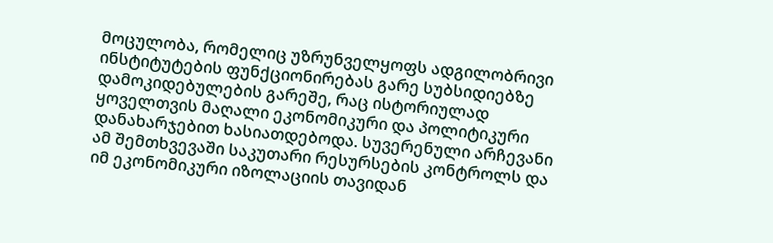მოცულობა, რომელიც უზრუნველყოფს ადგილობრივი ინსტიტუტების ფუნქციონირებას გარე სუბსიდიებზე დამოკიდებულების გარეშე, რაც ისტორიულად ყოველთვის მაღალი ეკონომიკური და პოლიტიკური დანახარჯებით ხასიათდებოდა. სუვერენული არჩევანი ამ შემთხვევაში საკუთარი რესურსების კონტროლს და იმ ეკონომიკური იზოლაციის თავიდან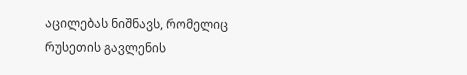აცილებას ნიშნავს, რომელიც რუსეთის გავლენის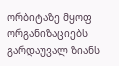ორბიტაზე მყოფ ორგანიზაციებს გარდაუვალ ზიანს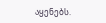აყენებს.